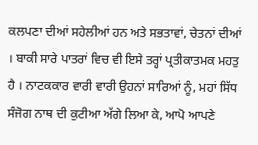ਕਲਪਣਾ ਦੀਆਂ ਸਹੇਲੀਆਂ ਹਨ ਅਤੇ ਸਭਤਾਵਾਂ, ਚੇਤਨਾਂ ਦੀਆਂ । ਬਾਕੀ ਸਾਰੇ ਪਾਤਰਾਂ ਵਿਚ ਵੀ ਇਸੇ ਤਰ੍ਹਾਂ ਪ੍ਰਤੀਕਾਤਮਕ ਮਹਤੁ ਹੈ । ਨਾਟਕਕਾਰ ਵਾਰੀ ਵਾਰੀ ਉਹਨਾਂ ਸਾਰਿਆਂ ਨੂੰ, ਮਹਾਂ ਸਿੱਧ ਸੰਜੋਗ ਨਾਥ ਦੀ ਕੁਟੀਆ ਅੱਗੇ ਲਿਆ ਕੇ, ਆਪੋ ਆਪਣੇ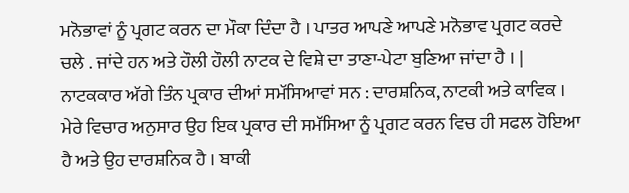ਮਨੋਭਾਵਾਂ ਨੂੰ ਪ੍ਰਗਟ ਕਰਨ ਦਾ ਮੌਕਾ ਦਿੰਦਾ ਹੈ । ਪਾਤਰ ਆਪਣੇ ਆਪਣੇ ਮਨੋਭਾਵ ਪ੍ਰਗਟ ਕਰਦੇ ਚਲੇ . ਜਾਂਦੇ ਹਨ ਅਤੇ ਹੌਲੀ ਹੌਲੀ ਨਾਟਕ ਦੇ ਵਿਸ਼ੇ ਦਾ ਤਾਣਾ-ਪੇਟਾ ਬੁਣਿਆ ਜਾਂਦਾ ਹੈ । | ਨਾਟਕਕਾਰ ਅੱਗੇ ਤਿੰਨ ਪ੍ਰਕਾਰ ਦੀਆਂ ਸਮੱਸਿਆਵਾਂ ਸਨ : ਦਾਰਸ਼ਨਿਕ, ਨਾਟਕੀ ਅਤੇ ਕਾਵਿਕ । ਮੇਰੇ ਵਿਚਾਰ ਅਨੁਸਾਰ ਉਹ ਇਕ ਪ੍ਰਕਾਰ ਦੀ ਸਮੱਸਿਆ ਨੂੰ ਪ੍ਰਗਟ ਕਰਨ ਵਿਚ ਹੀ ਸਫਲ ਹੋਇਆ ਹੈ ਅਤੇ ਉਹ ਦਾਰਸ਼ਨਿਕ ਹੈ । ਬਾਕੀ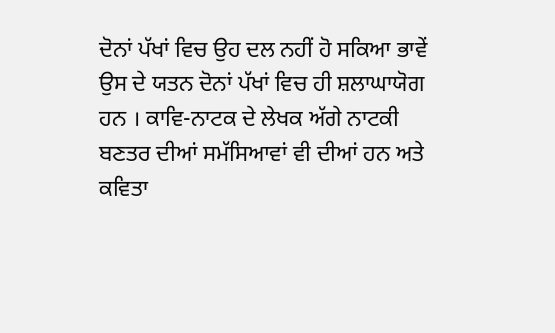ਦੋਨਾਂ ਪੱਖਾਂ ਵਿਚ ਉਹ ਦਲ ਨਹੀਂ ਹੋ ਸਕਿਆ ਭਾਵੇਂ ਉਸ ਦੇ ਯਤਨ ਦੋਨਾਂ ਪੱਖਾਂ ਵਿਚ ਹੀ ਸ਼ਲਾਘਾਯੋਗ ਹਨ । ਕਾਵਿ-ਨਾਟਕ ਦੇ ਲੇਖਕ ਅੱਗੇ ਨਾਟਕੀ ਬਣਤਰ ਦੀਆਂ ਸਮੱਸਿਆਵਾਂ ਵੀ ਦੀਆਂ ਹਨ ਅਤੇ ਕਵਿਤਾ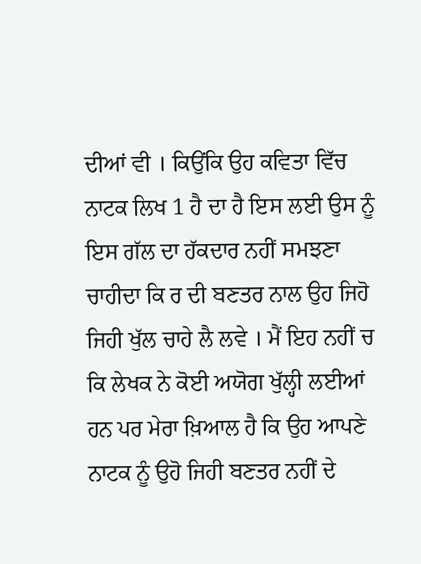ਦੀਆਂ ਵੀ । ਕਿਉਂਕਿ ਉਹ ਕਵਿਤਾ ਵਿੱਚ ਨਾਟਕ ਲਿਖ 1 ਹੈ ਦਾ ਹੈ ਇਸ ਲਈ ਉਸ ਨੂੰ ਇਸ ਗੱਲ ਦਾ ਹੱਕਦਾਰ ਨਹੀਂ ਸਮਝਣਾ ਚਾਹੀਦਾ ਕਿ ਰ ਦੀ ਬਣਤਰ ਨਾਲ ਉਹ ਜਿਹੋ ਜਿਹੀ ਖੁੱਲ ਚਾਹੇ ਲੈ ਲਵੇ । ਮੈਂ ਇਹ ਨਹੀਂ ਚ ਕਿ ਲੇਖਕ ਨੇ ਕੋਈ ਅਯੋਗ ਖੁੱਲ੍ਹੀ ਲਈਆਂ ਹਨ ਪਰ ਮੇਰਾ ਖ਼ਿਆਲ ਹੈ ਕਿ ਉਹ ਆਪਣੇ ਨਾਟਕ ਨੂੰ ਉਹੋ ਜਿਹੀ ਬਣਤਰ ਨਹੀਂ ਦੇ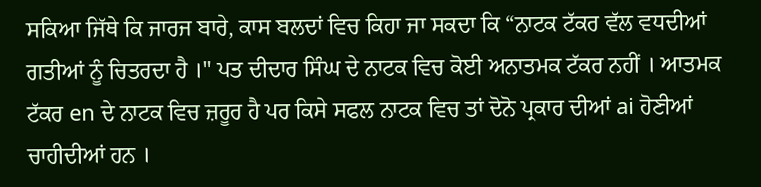ਸਕਿਆ ਜਿੱਥੇ ਕਿ ਜਾਰਜ ਬਾਰੇ, ਕਾਸ ਬਲਦਾਂ ਵਿਚ ਕਿਹਾ ਜਾ ਸਕਦਾ ਕਿ “ਨਾਟਕ ਟੱਕਰ ਵੱਲ ਵਧਦੀਆਂ ਗਤੀਆਂ ਨੂੰ ਚਿਤਰਦਾ ਹੈ ।" ਪਤ ਦੀਦਾਰ ਸਿੰਘ ਦੇ ਨਾਟਕ ਵਿਚ ਕੋਈ ਅਨਾਤਮਕ ਟੱਕਰ ਨਹੀਂ । ਆਤਮਕ ਟੱਕਰ en ਦੇ ਨਾਟਕ ਵਿਚ ਜ਼ਰੂਰ ਹੈ ਪਰ ਕਿਸੇ ਸਫਲ ਨਾਟਕ ਵਿਚ ਤਾਂ ਦੋਨੋ ਪ੍ਰਕਾਰ ਦੀਆਂ ai ਹੋਣੀਆਂ ਚਾਹੀਦੀਆਂ ਹਨ ।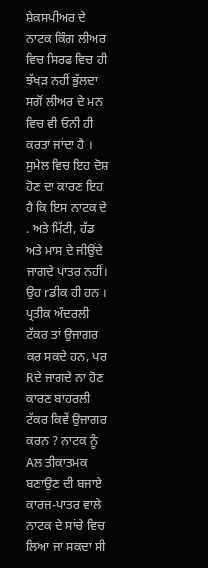ਸ਼ੇਕਸਪੀਅਰ ਦੇ ਨਾਟਕ ਕਿੰਗ ਲੀਅਰ ਵਿਚ ਸਿਰਫ ਵਿਚ ਹੀ ਝੱਖੜ ਨਹੀਂ ਭੁੱਲਦਾ ਸਗੋਂ ਲੀਅਰ ਦੇ ਮਨ ਵਿਚ ਵੀ ਓਨੀ ਹੀ ਕਰਤਾ ਜਾਂਦਾ ਹੈ । ਸੁਮੇਲ ਵਿਚ ਇਹ ਦੋਸ਼ ਹੋਣ ਦਾ ਕਾਰਣ ਇਹ ਹੈ ਕਿ ਇਸ ਨਾਟਕ ਦੇ . ਅਤੇ ਮਿੱਟੀ, ਹੱਡ ਅਤੇ ਮਾਸ ਦੇ ਜੀਉਂਦੇ ਜਾਗਦੇ ਪਾਤਰ ਨਹੀਂ। ਉਹ rਡੀਕ ਹੀ ਹਨ । ਪ੍ਰਤੀਕ ਅੰਦਰਲੀ ਟੱਕਰ ਤਾਂ ਉਜਾਗਰ ਕਰ ਸਕਦੇ ਹਨ, ਪਰ Rਦੇ ਜਾਗਦੇ ਨਾ ਹੋਣ ਕਾਰਣ ਬਾਹਰਲੀ ਟੱਕਰ ਕਿਵੇਂ ਉਜਾਗਰ ਕਰਨ ? ਨਾਟਕ ਨੂੰ Aਲ ਤੀਕਾਤਮਕ ਬਣਾਉਣ ਦੀ ਬਜਾਏ ਕਾਰਜ-ਪਾਤਰ ਵਾਲੇ ਨਾਟਕ ਦੇ ਸਾਂਚੇ ਵਿਚ ਲਿਆ ਜਾ ਸਕਦਾ ਸੀ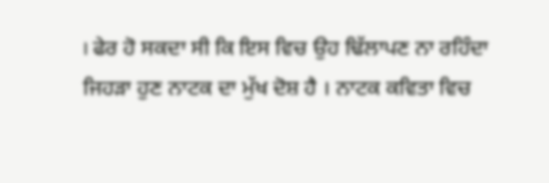। ਫੇਰ ਹੋ ਸਕਦਾ ਸੀ ਕਿ ਇਸ ਵਿਚ ਉਹ ਢਿੱਲਾਪਣ ਨਾ ਰਹਿੰਦਾ ਜਿਹੜਾ ਹੁਣ ਨਾਟਕ ਦਾ ਮੁੱਖ ਦੋਸ਼ ਹੈ । ਨਾਟਕ ਕਵਿਤਾ ਵਿਚ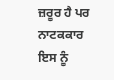ਜ਼ਰੂਰ ਹੈ ਪਰ ਨਾਟਕਕਾਰ ਇਸ ਨੂੰ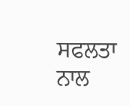ਸਫਲਤਾ ਨਾਲ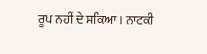ਰੂਪ ਨਹੀਂ ਦੇ ਸਕਿਆ । ਨਾਟਕੀ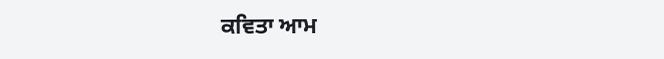ਕਵਿਤਾ ਆਮ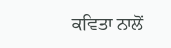ਕਵਿਤਾ ਨਾਲੋਂ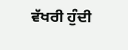ਵੱਖਰੀ ਹੁੰਦੀ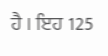ਹੈ । ਇਹ 125